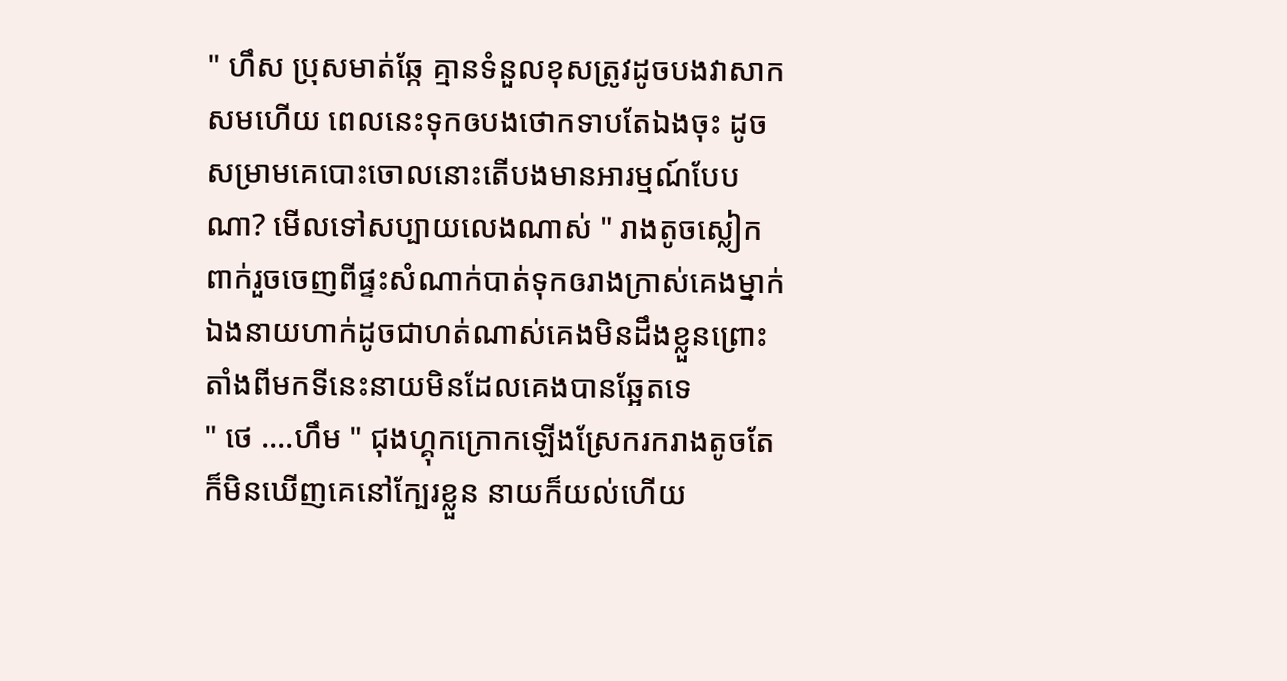" ហឹស ប្រុសមាត់ឆ្កែ គ្មានទំនួលខុសត្រូវដូចបងវាសាកសមហើយ ពេលនេះទុកឲបងថោកទាបតែឯងចុះ ដូចសម្រាមគេបោះចោលនោះតើបងមានអារម្មណ៍បែបណា? មើលទៅសប្បាយលេងណាស់ " រាងតូចស្លៀកពាក់រួចចេញពីផ្ទះសំណាក់បាត់ទុកឲរាងក្រាស់គេងម្នាក់ឯងនាយហាក់ដូចជាហត់ណាស់គេងមិនដឹងខ្លួនព្រោះតាំងពីមកទីនេះនាយមិនដែលគេងបានឆ្អែតទេ
" ថេ ....ហឹម " ជុងហ្គុកក្រោកឡើងស្រែករករាងតូចតែក៏មិនឃើញគេនៅក្បែរខ្លួន នាយក៏យល់ហើយ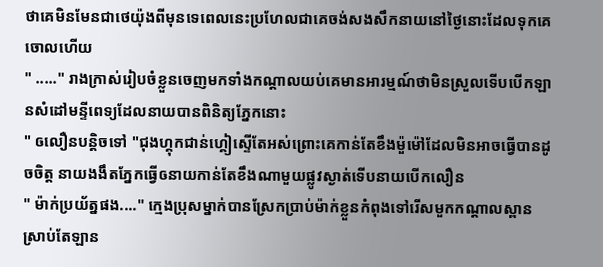ថាគេមិនមែនជាថេយ៉ុងពីមុនទេពេលនេះប្រហែលជាគេចង់សងសឹកនាយនៅថ្ងៃនោះដែលទុកគេចោលហើយ
" ....." រាងក្រាស់រៀបចំខ្លួនចេញមកទាំងកណ្តាលយប់គេមានអារម្មណ៍ថាមិនស្រួលទើបបើកឡានសំដៅមន្ទីពេទ្យដែលនាយបានពិនិត្យភ្នែកនោះ
" ឲលឿនបន្តិចទៅ "ជុងហ្គុកជាន់ហ្គៀស្ទើតែអស់ព្រោះគេកាន់តែខឹងម៉ួម៉ៅដែលមិនអាចធ្វើបានដូចចិត្ត នាយងងឹតភ្នែកធ្វើឲនាយកាន់តែខឹងណាមួយផ្លូវស្ងាត់ទើបនាយបើកលឿន
" ម៉ាក់ប្រយ័ត្នផង...." ក្មេងប្រុសម្នាក់បានស្រែកប្រាប់ម៉ាក់ខ្លួនកំពុងទៅរើសមួកកណ្តាលស្ពានស្រាប់តែឡាន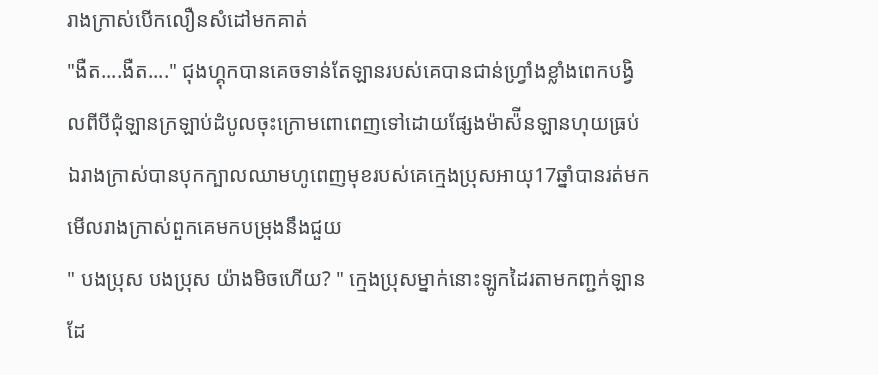រាងក្រាស់បើកលឿនសំដៅមកគាត់
"ងឺត....ងឺត...." ជុងហ្គុកបានគេចទាន់តែឡានរបស់គេបានជាន់ហ្រ្វាំងខ្លាំងពេកបង្វិលពីបីជុំឡានក្រឡាប់ដំបូលចុះក្រោមពោពេញទៅដោយផ្សែងម៉ាស៉ីនឡានហុយធ្រប់ឯរាងក្រាស់បានបុកក្បាលឈាមហូពេញមុខរបស់គេក្មេងប្រុសអាយុ17ឆ្នាំបានរត់មកមើលរាងក្រាស់ពួកគេមកបម្រុងនឹងជួយ
" បងប្រុស បងប្រុស យ៉ាងមិចហើយ? " ក្មេងប្រុសម្នាក់នោះឡូកដៃរតាមកញ្ជក់ឡានដែ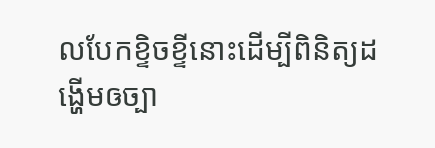លបែកខ្ទិចខ្ទីនោះដើម្បីពិនិត្យដង្ហើមឲច្បា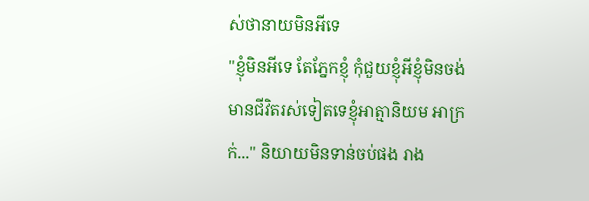ស់ថានាយមិនអីទេ
"ខ្ញុំមិនអីទេ តែភ្នែកខ្ញុំ កុំជួយខ្ញុំអីខ្ញុំមិនចង់មានជីវិតរស់ទៀតទេខ្ញុំអាត្មានិយម អាក្រក់..." និយាយមិនទាន់ចប់ផង រាង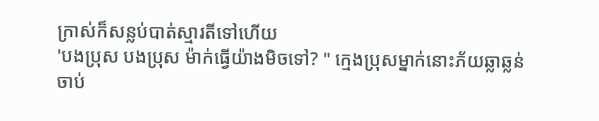ក្រាស់ក៏សន្លប់បាត់ស្មារតីទៅហើយ
'បងប្រុស បងប្រុស ម៉ាក់ធ្វើយ៉ាងមិចទៅ? " ក្មេងប្រុសម្នាក់នោះភ័យឆ្លាឆ្លន់ ចាប់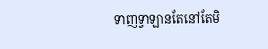ទាញទ្វាឡានតែនៅតែមិ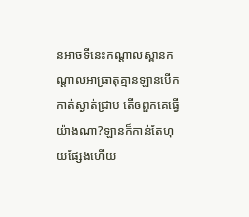នអាចទីនេះកណ្តាលស្ពានកណ្តាលអាធ្រាតុគ្មានឡានបើកកាត់ស្ងាត់ជ្រាប តើឲពួកគេធ្វើយ៉ាងណា?ឡានក៏កាន់តែហុយផ្សែងហើយ